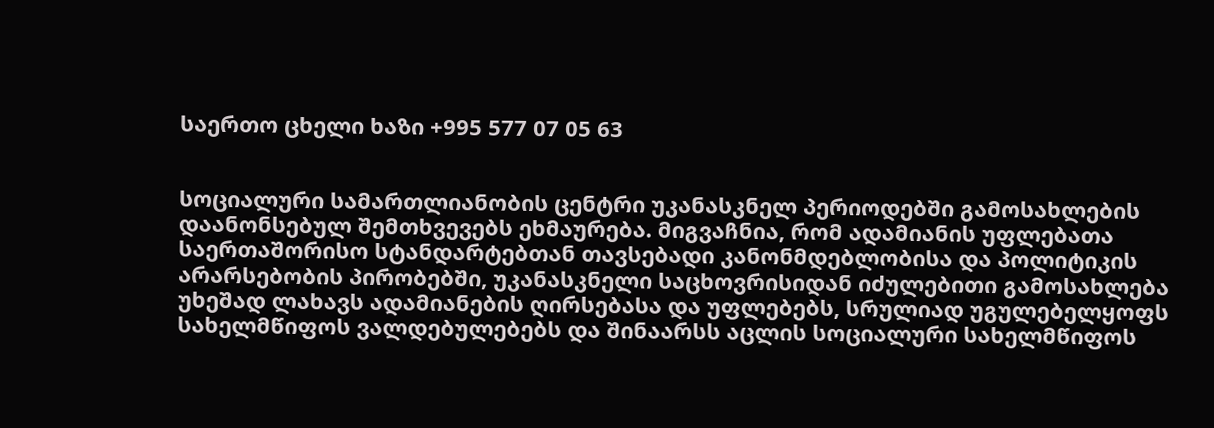საერთო ცხელი ხაზი +995 577 07 05 63


სოციალური სამართლიანობის ცენტრი უკანასკნელ პერიოდებში გამოსახლების დაანონსებულ შემთხვევებს ეხმაურება. მიგვაჩნია, რომ ადამიანის უფლებათა საერთაშორისო სტანდარტებთან თავსებადი კანონმდებლობისა და პოლიტიკის არარსებობის პირობებში, უკანასკნელი საცხოვრისიდან იძულებითი გამოსახლება უხეშად ლახავს ადამიანების ღირსებასა და უფლებებს, სრულიად უგულებელყოფს სახელმწიფოს ვალდებულებებს და შინაარსს აცლის სოციალური სახელმწიფოს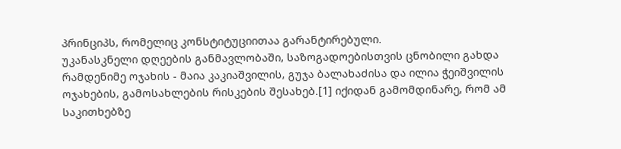პრინციპს, რომელიც კონსტიტუციითაა გარანტირებული.
უკანასკნელი დღეების განმავლობაში, საზოგადოებისთვის ცნობილი გახდა რამდენიმე ოჯახის - მაია კაკიაშვილის, გუჯა ბალახაძისა და ილია ჭეიშვილის ოჯახების, გამოსახლების რისკების შესახებ.[1] იქიდან გამომდინარე, რომ ამ საკითხებზე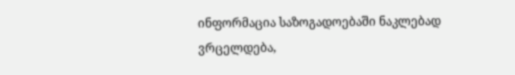ინფორმაცია საზოგადოებაში ნაკლებად ვრცელდება,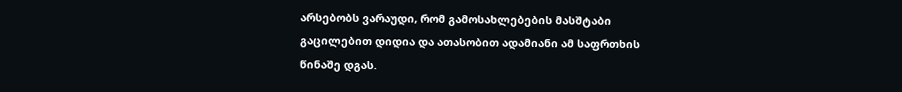არსებობს ვარაუდი, რომ გამოსახლებების მასშტაბი გაცილებით დიდია და ათასობით ადამიანი ამ საფრთხის წინაშე დგას.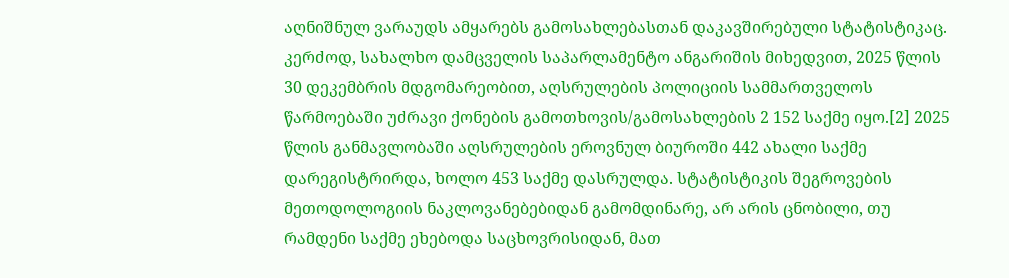აღნიშნულ ვარაუდს ამყარებს გამოსახლებასთან დაკავშირებული სტატისტიკაც. კერძოდ, სახალხო დამცველის საპარლამენტო ანგარიშის მიხედვით, 2025 წლის 30 დეკემბრის მდგომარეობით, აღსრულების პოლიციის სამმართველოს წარმოებაში უძრავი ქონების გამოთხოვის/გამოსახლების 2 152 საქმე იყო.[2] 2025 წლის განმავლობაში აღსრულების ეროვნულ ბიუროში 442 ახალი საქმე დარეგისტრირდა, ხოლო 453 საქმე დასრულდა. სტატისტიკის შეგროვების მეთოდოლოგიის ნაკლოვანებებიდან გამომდინარე, არ არის ცნობილი, თუ რამდენი საქმე ეხებოდა საცხოვრისიდან, მათ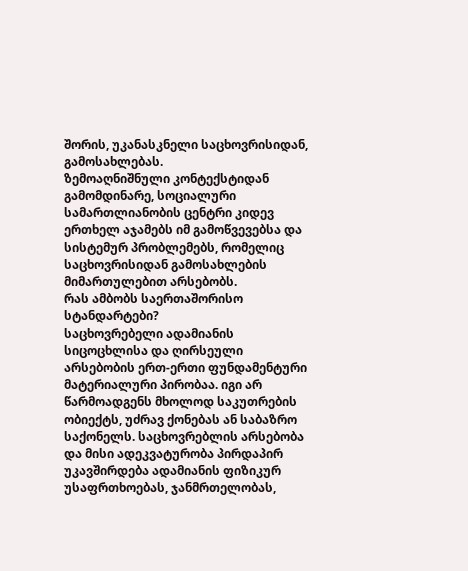შორის, უკანასკნელი საცხოვრისიდან, გამოსახლებას.
ზემოაღნიშნული კონტექსტიდან გამომდინარე, სოციალური სამართლიანობის ცენტრი კიდევ ერთხელ აჯამებს იმ გამოწვევებსა და სისტემურ პრობლემებს, რომელიც საცხოვრისიდან გამოსახლების მიმართულებით არსებობს.
რას ამბობს საერთაშორისო სტანდარტები?
საცხოვრებელი ადამიანის სიცოცხლისა და ღირსეული არსებობის ერთ-ერთი ფუნდამენტური მატერიალური პირობაა. იგი არ წარმოადგენს მხოლოდ საკუთრების ობიექტს, უძრავ ქონებას ან საბაზრო საქონელს. საცხოვრებლის არსებობა და მისი ადეკვატურობა პირდაპირ უკავშირდება ადამიანის ფიზიკურ უსაფრთხოებას, ჯანმრთელობას,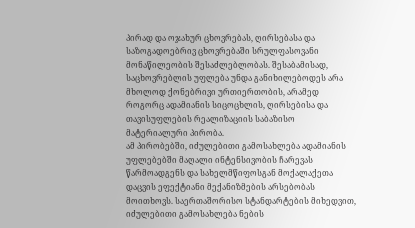პირად და ოჯახურ ცხოვრებას, ღირსებასა და საზოგადოებრივ ცხოვრებაში სრულფასოვანი მონაწილეობის შესაძლებლობას. შესაბამისად, საცხოვრებლის უფლება უნდა განიხილებოდეს არა მხოლოდ ქონებრივი ურთიერთობის, არამედ როგორც ადამიანის სიცოცხლის, ღირსებისა და თავისუფლების რეალიზაციის საბაზისო მატერიალური პირობა.
ამ პირობებში, იძულებითი გამოსახლება ადამიანის უფლებებში მაღალი ინტენსივობის ჩარევას წარმოადგენს და სახელმწიფოსგან მოქალაქეთა დაცვის ეფექტიანი მექანიზმების არსებობას მოითხოვს. საერთაშორისო სტანდარტების მიხედვით, იძულებითი გამოსახლება ნების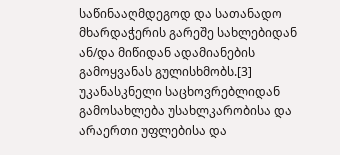საწინააღმდეგოდ და სათანადო მხარდაჭერის გარეშე სახლებიდან ან/და მიწიდან ადამიანების გამოყვანას გულისხმობს.[3]
უკანასკნელი საცხოვრებლიდან გამოსახლება უსახლკარობისა და არაერთი უფლებისა და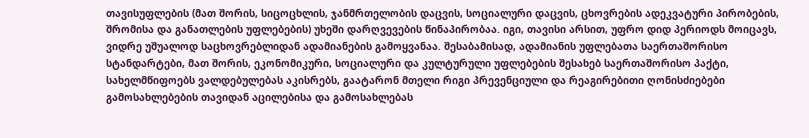თავისუფლების (მათ შორის, სიცოცხლის, ჯანმრთელობის დაცვის, სოციალური დაცვის, ცხოვრების ადეკვატური პირობების, შრომისა და განათლების უფლებების) უხეში დარღვევების წინაპირობაა. იგი, თავისი არსით, უფრო დიდ პერიოდს მოიცავს, ვიდრე უშუალოდ საცხოვრებლიდან ადამიანების გამოყვანაა. შესაბამისად, ადამიანის უფლებათა საერთაშორისო სტანდარტები, მათ შორის, ეკონომიკური, სოციალური და კულტურული უფლებების შესახებ საერთაშორისო პაქტი, სახელმწიფოებს ვალდებულებას აკისრებს, გაატარონ მთელი რიგი პრევენციული და რეაგირებითი ღონისძიებები გამოსახლებების თავიდან აცილებისა და გამოსახლებას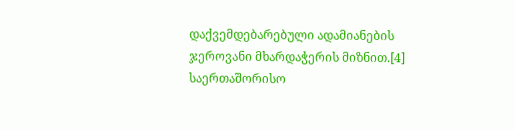დაქვემდებარებული ადამიანების ჯეროვანი მხარდაჭერის მიზნით.[4]
საერთაშორისო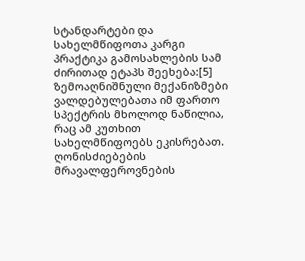სტანდარტები და სახელმწიფოთა კარგი პრაქტიკა გამოსახლების სამ ძირითად ეტაპს შეეხება:[5]
ზემოაღნიშნული მექანიზმები ვალდებულებათა იმ ფართო სპექტრის მხოლოდ ნაწილია, რაც ამ კუთხით სახელმწიფოებს ეკისრებათ. ღონისძიებების მრავალფეროვნების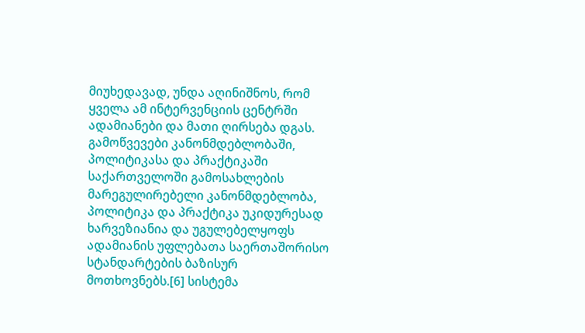მიუხედავად, უნდა აღინიშნოს, რომ ყველა ამ ინტერვენციის ცენტრში ადამიანები და მათი ღირსება დგას.
გამოწვევები კანონმდებლობაში, პოლიტიკასა და პრაქტიკაში
საქართველოში გამოსახლების მარეგულირებელი კანონმდებლობა, პოლიტიკა და პრაქტიკა უკიდურესად ხარვეზიანია და უგულებელყოფს ადამიანის უფლებათა საერთაშორისო სტანდარტების ბაზისურ მოთხოვნებს.[6] სისტემა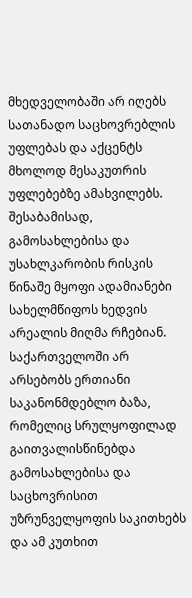მხედველობაში არ იღებს სათანადო საცხოვრებლის უფლებას და აქცენტს მხოლოდ მესაკუთრის უფლებებზე ამახვილებს. შესაბამისად, გამოსახლებისა და უსახლკარობის რისკის წინაშე მყოფი ადამიანები სახელმწიფოს ხედვის არეალის მიღმა რჩებიან.
საქართველოში არ არსებობს ერთიანი საკანონმდებლო ბაზა, რომელიც სრულყოფილად გაითვალისწინებდა გამოსახლებისა და საცხოვრისით უზრუნველყოფის საკითხებს და ამ კუთხით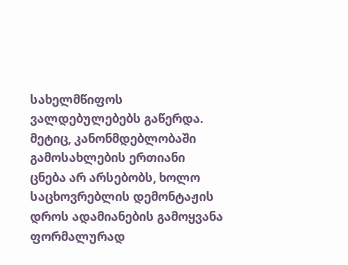სახელმწიფოს ვალდებულებებს გაწერდა. მეტიც, კანონმდებლობაში გამოსახლების ერთიანი ცნება არ არსებობს, ხოლო საცხოვრებლის დემონტაჟის დროს ადამიანების გამოყვანა ფორმალურად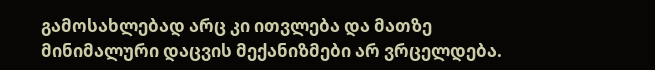გამოსახლებად არც კი ითვლება და მათზე მინიმალური დაცვის მექანიზმები არ ვრცელდება.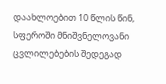დაახლოებით 10 წლის წინ, სფეროში მნიშვნელოვანი ცვლილებების შედეგად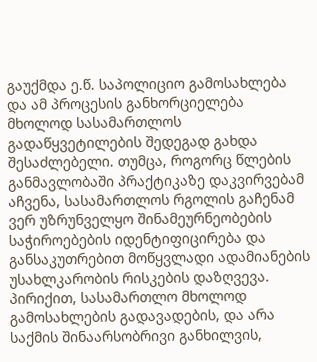გაუქმდა ე.წ. საპოლიციო გამოსახლება და ამ პროცესის განხორციელება მხოლოდ სასამართლოს გადაწყვეტილების შედეგად გახდა შესაძლებელი. თუმცა, როგორც წლების განმავლობაში პრაქტიკაზე დაკვირვებამ აჩვენა, სასამართლოს რგოლის გაჩენამ ვერ უზრუნველყო შინამეურნეობების საჭიროებების იდენტიფიცირება და განსაკუთრებით მოწყვლადი ადამიანების უსახლკარობის რისკების დაზღვევა. პირიქით, სასამართლო მხოლოდ გამოსახლების გადავადების, და არა საქმის შინაარსობრივი განხილვის,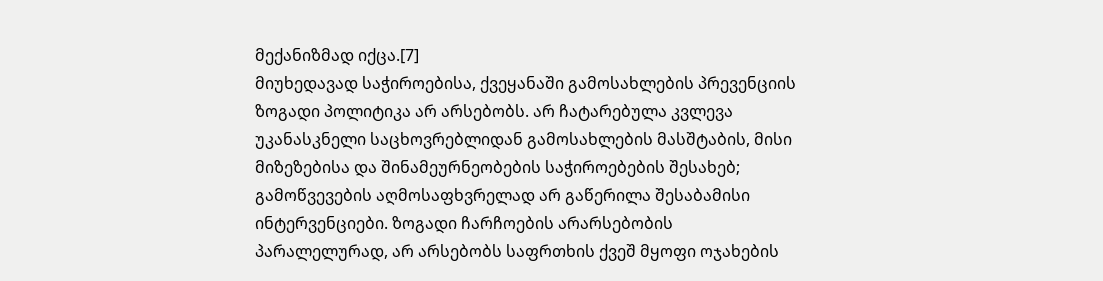მექანიზმად იქცა.[7]
მიუხედავად საჭიროებისა, ქვეყანაში გამოსახლების პრევენციის ზოგადი პოლიტიკა არ არსებობს. არ ჩატარებულა კვლევა უკანასკნელი საცხოვრებლიდან გამოსახლების მასშტაბის, მისი მიზეზებისა და შინამეურნეობების საჭიროებების შესახებ; გამოწვევების აღმოსაფხვრელად არ გაწერილა შესაბამისი ინტერვენციები. ზოგადი ჩარჩოების არარსებობის პარალელურად, არ არსებობს საფრთხის ქვეშ მყოფი ოჯახების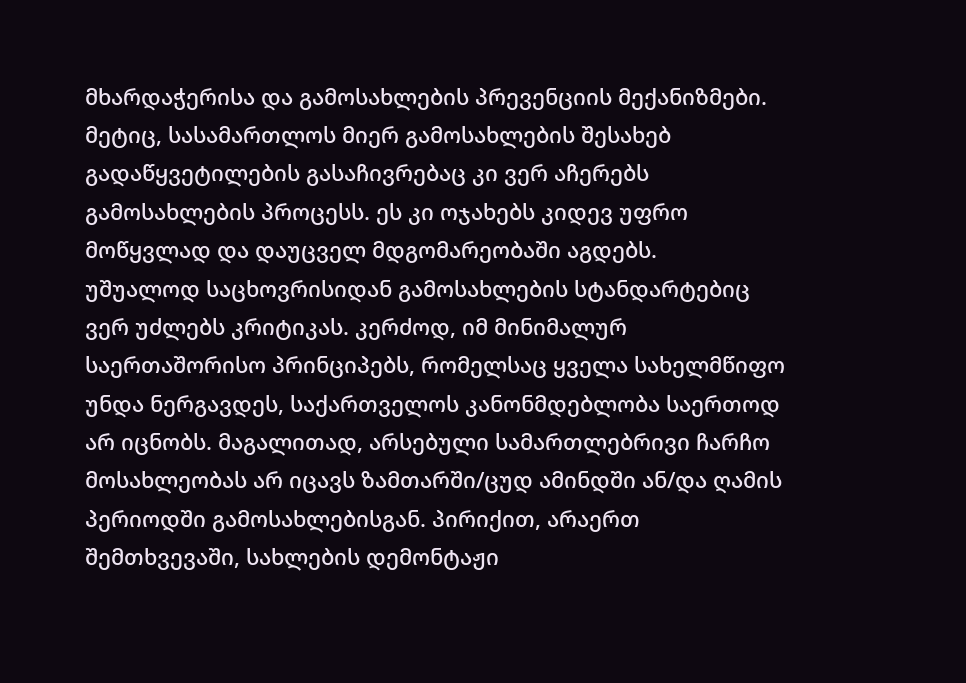მხარდაჭერისა და გამოსახლების პრევენციის მექანიზმები. მეტიც, სასამართლოს მიერ გამოსახლების შესახებ გადაწყვეტილების გასაჩივრებაც კი ვერ აჩერებს გამოსახლების პროცესს. ეს კი ოჯახებს კიდევ უფრო მოწყვლად და დაუცველ მდგომარეობაში აგდებს.
უშუალოდ საცხოვრისიდან გამოსახლების სტანდარტებიც ვერ უძლებს კრიტიკას. კერძოდ, იმ მინიმალურ საერთაშორისო პრინციპებს, რომელსაც ყველა სახელმწიფო უნდა ნერგავდეს, საქართველოს კანონმდებლობა საერთოდ არ იცნობს. მაგალითად, არსებული სამართლებრივი ჩარჩო მოსახლეობას არ იცავს ზამთარში/ცუდ ამინდში ან/და ღამის პერიოდში გამოსახლებისგან. პირიქით, არაერთ შემთხვევაში, სახლების დემონტაჟი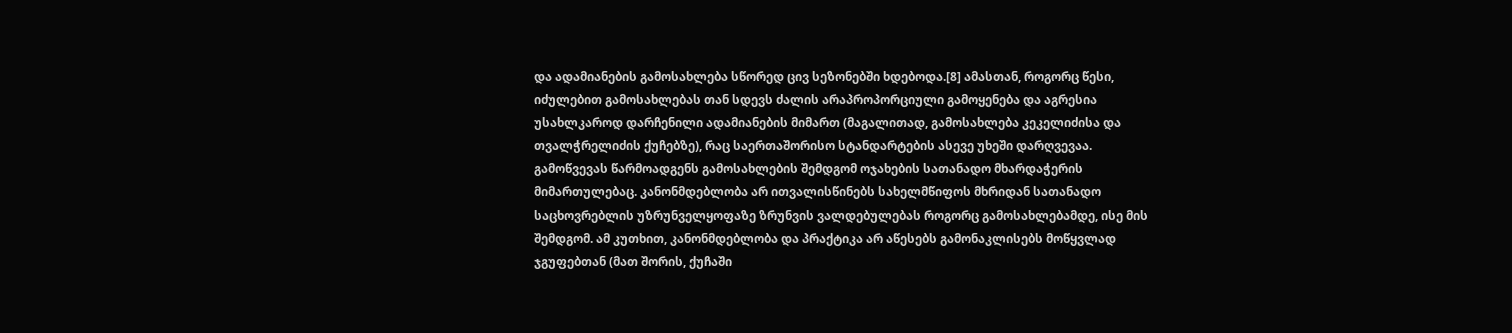და ადამიანების გამოსახლება სწორედ ცივ სეზონებში ხდებოდა.[8] ამასთან, როგორც წესი, იძულებით გამოსახლებას თან სდევს ძალის არაპროპორციული გამოყენება და აგრესია უსახლკაროდ დარჩენილი ადამიანების მიმართ (მაგალითად, გამოსახლება კეკელიძისა და თვალჭრელიძის ქუჩებზე), რაც საერთაშორისო სტანდარტების ასევე უხეში დარღვევაა.
გამოწვევას წარმოადგენს გამოსახლების შემდგომ ოჯახების სათანადო მხარდაჭერის მიმართულებაც. კანონმდებლობა არ ითვალისწინებს სახელმწიფოს მხრიდან სათანადო საცხოვრებლის უზრუნველყოფაზე ზრუნვის ვალდებულებას როგორც გამოსახლებამდე, ისე მის შემდგომ. ამ კუთხით, კანონმდებლობა და პრაქტიკა არ აწესებს გამონაკლისებს მოწყვლად ჯგუფებთან (მათ შორის, ქუჩაში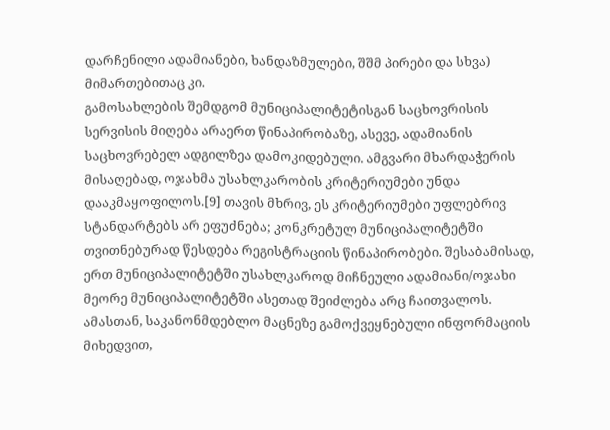დარჩენილი ადამიანები, ხანდაზმულები, შშმ პირები და სხვა) მიმართებითაც კი.
გამოსახლების შემდგომ მუნიციპალიტეტისგან საცხოვრისის სერვისის მიღება არაერთ წინაპირობაზე, ასევე, ადამიანის საცხოვრებელ ადგილზეა დამოკიდებული. ამგვარი მხარდაჭერის მისაღებად, ოჯახმა უსახლკარობის კრიტერიუმები უნდა დააკმაყოფილოს.[9] თავის მხრივ, ეს კრიტერიუმები უფლებრივ სტანდარტებს არ ეფუძნება; კონკრეტულ მუნიციპალიტეტში თვითნებურად წესდება რეგისტრაციის წინაპირობები. შესაბამისად, ერთ მუნიციპალიტეტში უსახლკაროდ მიჩნეული ადამიანი/ოჯახი მეორე მუნიციპალიტეტში ასეთად შეიძლება არც ჩაითვალოს. ამასთან, საკანონმდებლო მაცნეზე გამოქვეყნებული ინფორმაციის მიხედვით,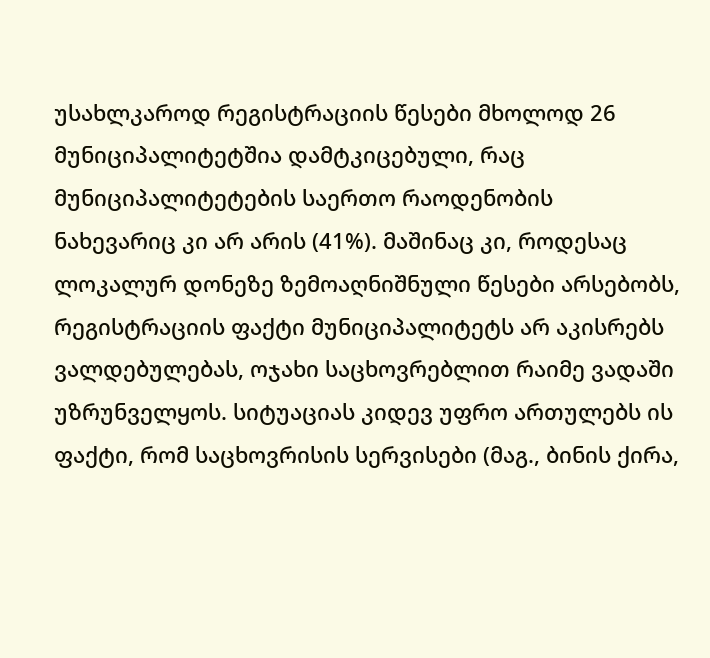უსახლკაროდ რეგისტრაციის წესები მხოლოდ 26 მუნიციპალიტეტშია დამტკიცებული, რაც მუნიციპალიტეტების საერთო რაოდენობის ნახევარიც კი არ არის (41%). მაშინაც კი, როდესაც ლოკალურ დონეზე ზემოაღნიშნული წესები არსებობს, რეგისტრაციის ფაქტი მუნიციპალიტეტს არ აკისრებს ვალდებულებას, ოჯახი საცხოვრებლით რაიმე ვადაში უზრუნველყოს. სიტუაციას კიდევ უფრო ართულებს ის ფაქტი, რომ საცხოვრისის სერვისები (მაგ., ბინის ქირა,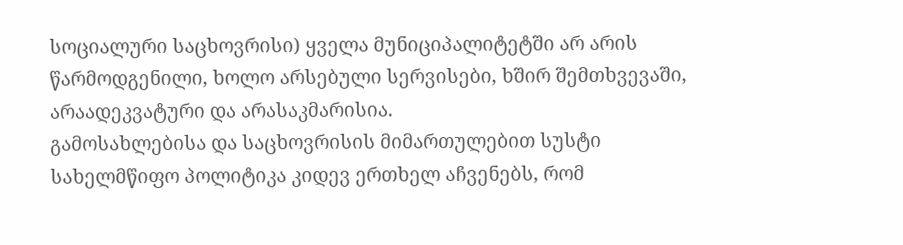სოციალური საცხოვრისი) ყველა მუნიციპალიტეტში არ არის წარმოდგენილი, ხოლო არსებული სერვისები, ხშირ შემთხვევაში, არაადეკვატური და არასაკმარისია.
გამოსახლებისა და საცხოვრისის მიმართულებით სუსტი სახელმწიფო პოლიტიკა კიდევ ერთხელ აჩვენებს, რომ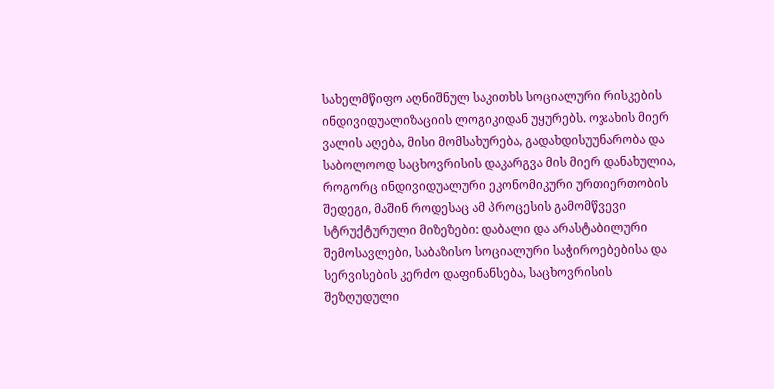სახელმწიფო აღნიშნულ საკითხს სოციალური რისკების ინდივიდუალიზაციის ლოგიკიდან უყურებს. ოჯახის მიერ ვალის აღება, მისი მომსახურება, გადახდისუუნარობა და საბოლოოდ საცხოვრისის დაკარგვა მის მიერ დანახულია, როგორც ინდივიდუალური ეკონომიკური ურთიერთობის შედეგი, მაშინ როდესაც ამ პროცესის გამომწვევი სტრუქტურული მიზეზები: დაბალი და არასტაბილური შემოსავლები, საბაზისო სოციალური საჭიროებებისა და სერვისების კერძო დაფინანსება, საცხოვრისის შეზღუდული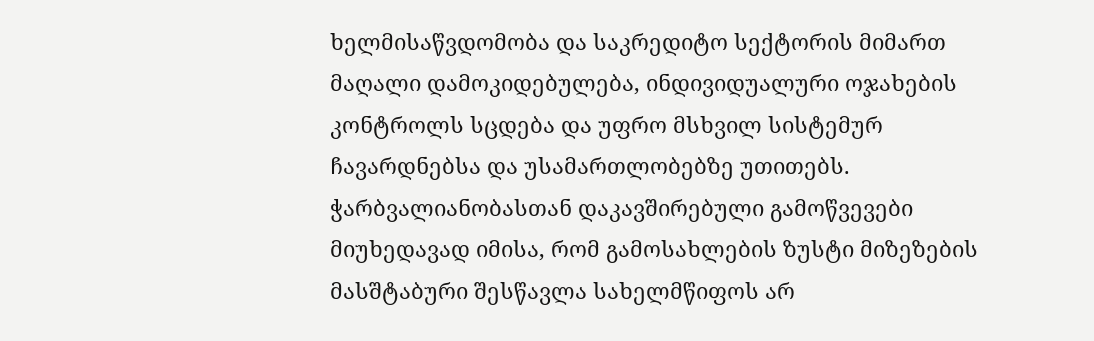ხელმისაწვდომობა და საკრედიტო სექტორის მიმართ მაღალი დამოკიდებულება, ინდივიდუალური ოჯახების კონტროლს სცდება და უფრო მსხვილ სისტემურ ჩავარდნებსა და უსამართლობებზე უთითებს.
ჭარბვალიანობასთან დაკავშირებული გამოწვევები
მიუხედავად იმისა, რომ გამოსახლების ზუსტი მიზეზების მასშტაბური შესწავლა სახელმწიფოს არ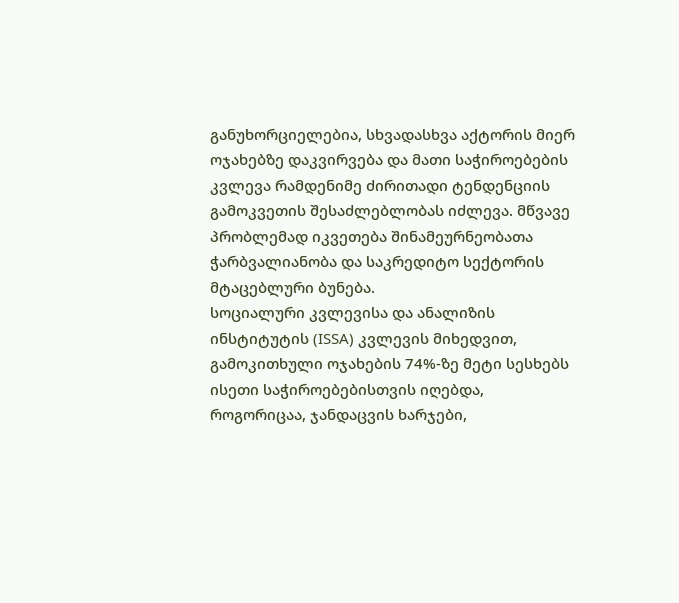განუხორციელებია, სხვადასხვა აქტორის მიერ ოჯახებზე დაკვირვება და მათი საჭიროებების კვლევა რამდენიმე ძირითადი ტენდენციის გამოკვეთის შესაძლებლობას იძლევა. მწვავე პრობლემად იკვეთება შინამეურნეობათა ჭარბვალიანობა და საკრედიტო სექტორის მტაცებლური ბუნება.
სოციალური კვლევისა და ანალიზის ინსტიტუტის (ISSA) კვლევის მიხედვით, გამოკითხული ოჯახების 74%-ზე მეტი სესხებს ისეთი საჭიროებებისთვის იღებდა, როგორიცაა, ჯანდაცვის ხარჯები,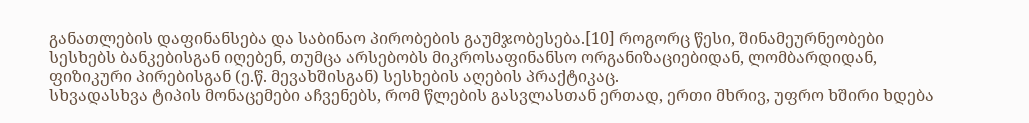განათლების დაფინანსება და საბინაო პირობების გაუმჯობესება.[10] როგორც წესი, შინამეურნეობები სესხებს ბანკებისგან იღებენ, თუმცა არსებობს მიკროსაფინანსო ორგანიზაციებიდან, ლომბარდიდან, ფიზიკური პირებისგან (ე.წ. მევახშისგან) სესხების აღების პრაქტიკაც.
სხვადასხვა ტიპის მონაცემები აჩვენებს, რომ წლების გასვლასთან ერთად, ერთი მხრივ, უფრო ხშირი ხდება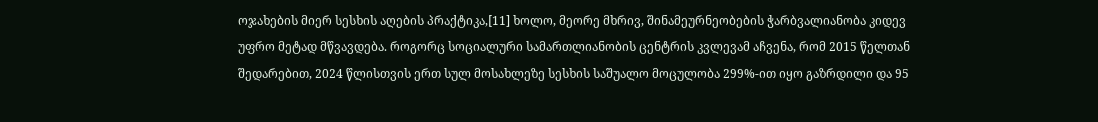ოჯახების მიერ სესხის აღების პრაქტიკა,[11] ხოლო, მეორე მხრივ, შინამეურნეობების ჭარბვალიანობა კიდევ უფრო მეტად მწვავდება. როგორც სოციალური სამართლიანობის ცენტრის კვლევამ აჩვენა, რომ 2015 წელთან შედარებით, 2024 წლისთვის ერთ სულ მოსახლეზე სესხის საშუალო მოცულობა 299%-ით იყო გაზრდილი და 95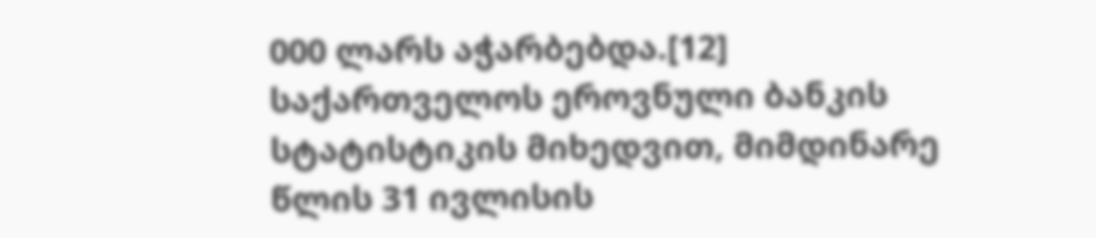000 ლარს აჭარბებდა.[12]
საქართველოს ეროვნული ბანკის სტატისტიკის მიხედვით, მიმდინარე წლის 31 ივლისის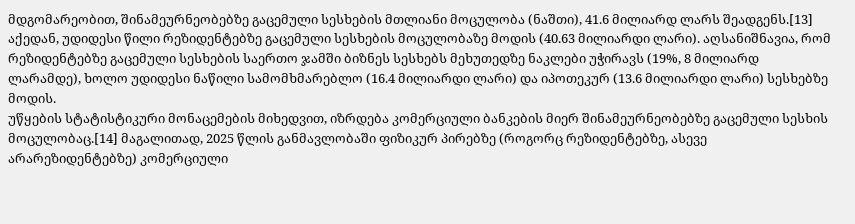მდგომარეობით, შინამეურნეობებზე გაცემული სესხების მთლიანი მოცულობა (ნაშთი), 41.6 მილიარდ ლარს შეადგენს.[13] აქედან, უდიდესი წილი რეზიდენტებზე გაცემული სესხების მოცულობაზე მოდის (40.63 მილიარდი ლარი). აღსანიშნავია, რომ რეზიდენტებზე გაცემული სესხების საერთო ჯამში ბიზნეს სესხებს მეხუთედზე ნაკლები უჭირავს (19%, 8 მილიარდ ლარამდე), ხოლო უდიდესი ნაწილი სამომხმარებლო (16.4 მილიარდი ლარი) და იპოთეკურ (13.6 მილიარდი ლარი) სესხებზე მოდის.
უწყების სტატისტიკური მონაცემების მიხედვით, იზრდება კომერციული ბანკების მიერ შინამეურნეობებზე გაცემული სესხის მოცულობაც.[14] მაგალითად, 2025 წლის განმავლობაში ფიზიკურ პირებზე (როგორც რეზიდენტებზე, ასევე არარეზიდენტებზე) კომერციული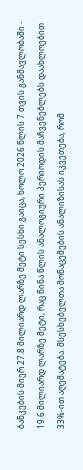ბანკების მიერ 27.8 მილიარდ ლარზე მეტი სესხი გაიცა, ხოლო 2026 წლის 7 თვის განმავლობაში - 19.6 მილიარდ ლარზე მეტი, რაც წინა წლის ანალოგიური პერიოდის მაჩვენებლებს დაახლოებით 33%-ით აღემატება. მსესხებელთა მონაცემების ანალიზისას იკვეთება, რომ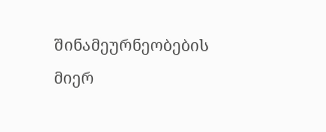შინამეურნეობების მიერ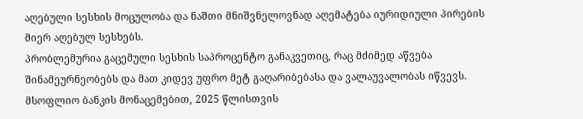აღებული სესხის მოცულობა და ნაშთი მნიშვნელოვნად აღემატება იურიდიული პირების მიერ აღებულ სესხებს.
პრობლემურია გაცემული სესხის საპროცენტო განაკვეთიც, რაც მძიმედ აწვება შინამეურნეობებს და მათ კიდევ უფრო მეტ გაღარიბებასა და ვალაუვალობას იწვევს. მსოფლიო ბანკის მონაცემებით, 2025 წლისთვის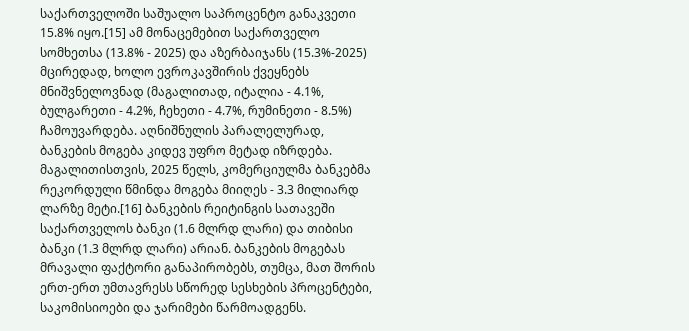საქართველოში საშუალო საპროცენტო განაკვეთი 15.8% იყო.[15] ამ მონაცემებით საქართველო სომხეთსა (13.8% - 2025) და აზერბაიჯანს (15.3%-2025) მცირედად, ხოლო ევროკავშირის ქვეყნებს მნიშვნელოვნად (მაგალითად, იტალია - 4.1%, ბულგარეთი - 4.2%, ჩეხეთი - 4.7%, რუმინეთი - 8.5%) ჩამოუვარდება. აღნიშნულის პარალელურად, ბანკების მოგება კიდევ უფრო მეტად იზრდება. მაგალითისთვის, 2025 წელს, კომერციულმა ბანკებმა რეკორდული წმინდა მოგება მიიღეს - 3.3 მილიარდ ლარზე მეტი.[16] ბანკების რეიტინგის სათავეში საქართველოს ბანკი (1.6 მლრდ ლარი) და თიბისი ბანკი (1.3 მლრდ ლარი) არიან. ბანკების მოგებას მრავალი ფაქტორი განაპირობებს, თუმცა, მათ შორის ერთ-ერთ უმთავრესს სწორედ სესხების პროცენტები, საკომისიოები და ჯარიმები წარმოადგენს.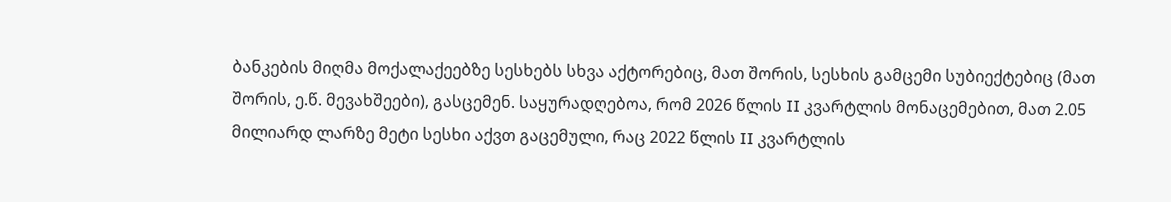ბანკების მიღმა მოქალაქეებზე სესხებს სხვა აქტორებიც, მათ შორის, სესხის გამცემი სუბიექტებიც (მათ შორის, ე.წ. მევახშეები), გასცემენ. საყურადღებოა, რომ 2026 წლის II კვარტლის მონაცემებით, მათ 2.05 მილიარდ ლარზე მეტი სესხი აქვთ გაცემული, რაც 2022 წლის II კვარტლის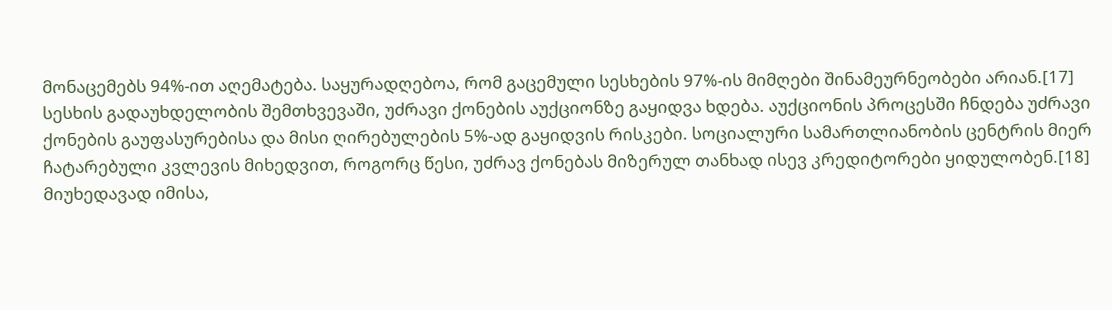მონაცემებს 94%-ით აღემატება. საყურადღებოა, რომ გაცემული სესხების 97%-ის მიმღები შინამეურნეობები არიან.[17]
სესხის გადაუხდელობის შემთხვევაში, უძრავი ქონების აუქციონზე გაყიდვა ხდება. აუქციონის პროცესში ჩნდება უძრავი ქონების გაუფასურებისა და მისი ღირებულების 5%-ად გაყიდვის რისკები. სოციალური სამართლიანობის ცენტრის მიერ ჩატარებული კვლევის მიხედვით, როგორც წესი, უძრავ ქონებას მიზერულ თანხად ისევ კრედიტორები ყიდულობენ.[18]
მიუხედავად იმისა,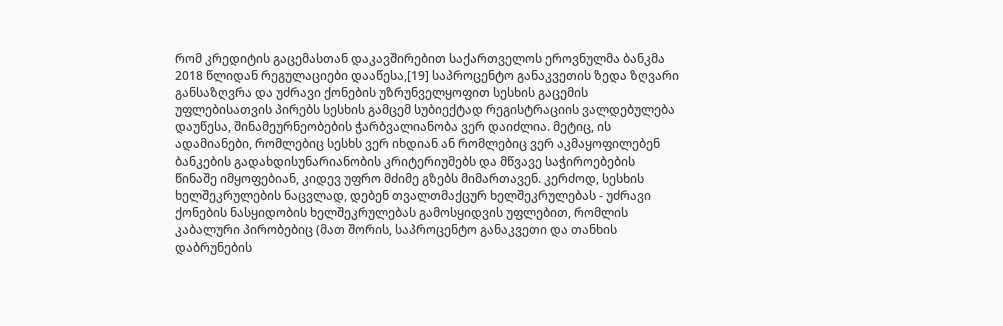რომ კრედიტის გაცემასთან დაკავშირებით საქართველოს ეროვნულმა ბანკმა 2018 წლიდან რეგულაციები დააწესა,[19] საპროცენტო განაკვეთის ზედა ზღვარი განსაზღვრა და უძრავი ქონების უზრუნველყოფით სესხის გაცემის უფლებისათვის პირებს სესხის გამცემ სუბიექტად რეგისტრაციის ვალდებულება დაუწესა, შინამეურნეობების ჭარბვალიანობა ვერ დაიძლია. მეტიც, ის ადამიანები, რომლებიც სესხს ვერ იხდიან ან რომლებიც ვერ აკმაყოფილებენ ბანკების გადახდისუნარიანობის კრიტერიუმებს და მწვავე საჭიროებების წინაშე იმყოფებიან, კიდევ უფრო მძიმე გზებს მიმართავენ. კერძოდ, სესხის ხელშეკრულების ნაცვლად, დებენ თვალთმაქცურ ხელშეკრულებას - უძრავი ქონების ნასყიდობის ხელშეკრულებას გამოსყიდვის უფლებით, რომლის კაბალური პირობებიც (მათ შორის, საპროცენტო განაკვეთი და თანხის დაბრუნების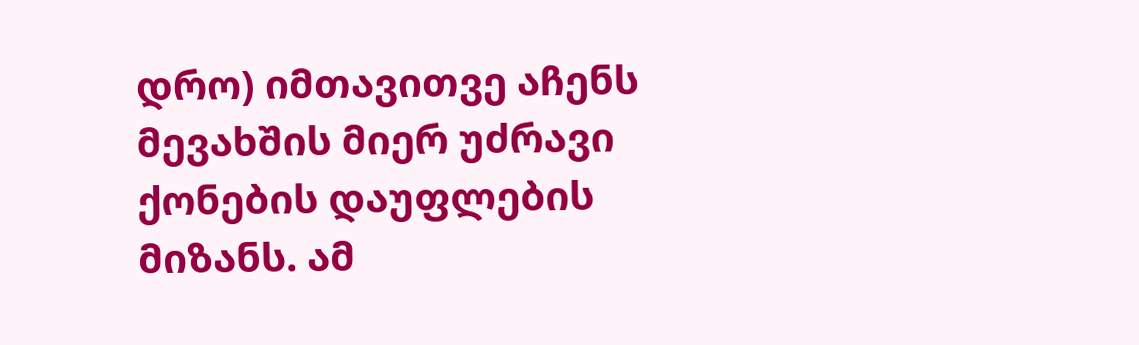დრო) იმთავითვე აჩენს მევახშის მიერ უძრავი ქონების დაუფლების მიზანს. ამ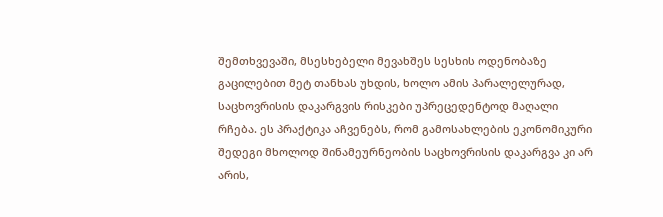შემთხვევაში, მსესხებელი მევახშეს სესხის ოდენობაზე გაცილებით მეტ თანხას უხდის, ხოლო ამის პარალელურად, საცხოვრისის დაკარგვის რისკები უპრეცედენტოდ მაღალი რჩება. ეს პრაქტიკა აჩვენებს, რომ გამოსახლების ეკონომიკური შედეგი მხოლოდ შინამეურნეობის საცხოვრისის დაკარგვა კი არ არის,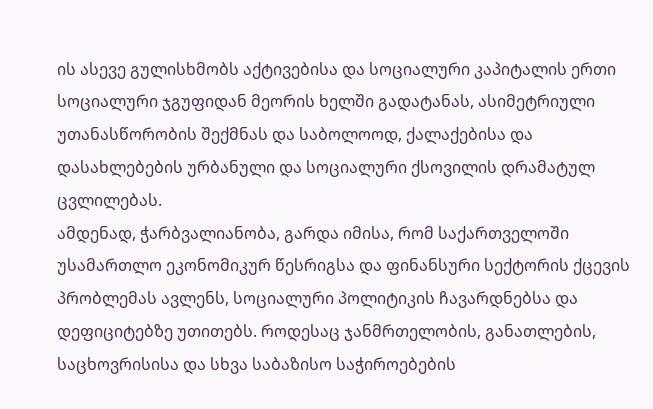ის ასევე გულისხმობს აქტივებისა და სოციალური კაპიტალის ერთი სოციალური ჯგუფიდან მეორის ხელში გადატანას, ასიმეტრიული უთანასწორობის შექმნას და საბოლოოდ, ქალაქებისა და დასახლებების ურბანული და სოციალური ქსოვილის დრამატულ ცვლილებას.
ამდენად, ჭარბვალიანობა, გარდა იმისა, რომ საქართველოში უსამართლო ეკონომიკურ წესრიგსა და ფინანსური სექტორის ქცევის პრობლემას ავლენს, სოციალური პოლიტიკის ჩავარდნებსა და დეფიციტებზე უთითებს. როდესაც ჯანმრთელობის, განათლების, საცხოვრისისა და სხვა საბაზისო საჭიროებების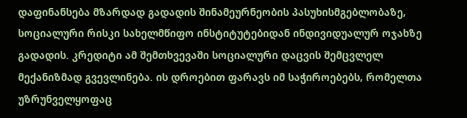დაფინანსება მზარდად გადადის შინამეურნეობის პასუხისმგებლობაზე, სოციალური რისკი სახელმწიფო ინსტიტუტებიდან ინდივიდუალურ ოჯახზე გადადის. კრედიტი ამ შემთხვევაში სოციალური დაცვის შემცვლელ მექანიზმად გვევლინება. ის დროებით ფარავს იმ საჭიროებებს, რომელთა უზრუნველყოფაც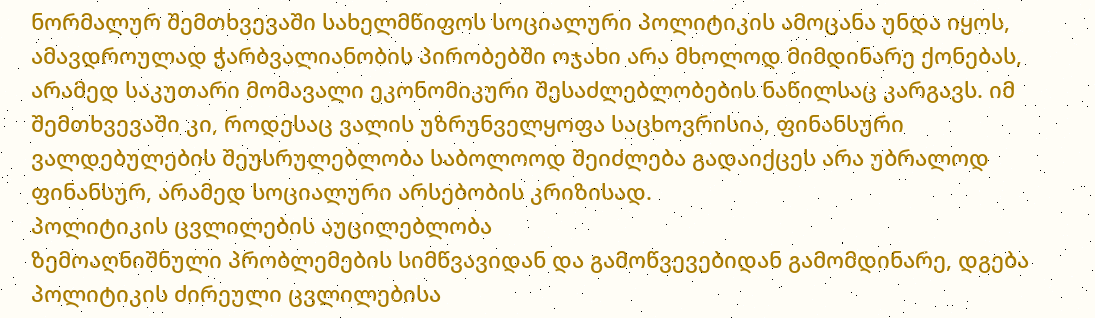ნორმალურ შემთხვევაში სახელმწიფოს სოციალური პოლიტიკის ამოცანა უნდა იყოს, ამავდროულად ჭარბვალიანობის პირობებში ოჯახი არა მხოლოდ მიმდინარე ქონებას, არამედ საკუთარი მომავალი ეკონომიკური შესაძლებლობების ნაწილსაც კარგავს. იმ შემთხვევაში კი, როდესაც ვალის უზრუნველყოფა საცხოვრისია, ფინანსური ვალდებულების შეუსრულებლობა საბოლოოდ შეიძლება გადაიქცეს არა უბრალოდ ფინანსურ, არამედ სოციალური არსებობის კრიზისად.
პოლიტიკის ცვლილების აუცილებლობა
ზემოაღნიშნული პრობლემების სიმწვავიდან და გამოწვევებიდან გამომდინარე, დგება პოლიტიკის ძირეული ცვლილებისა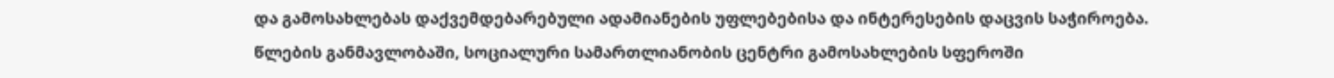და გამოსახლებას დაქვემდებარებული ადამიანების უფლებებისა და ინტერესების დაცვის საჭიროება.
წლების განმავლობაში, სოციალური სამართლიანობის ცენტრი გამოსახლების სფეროში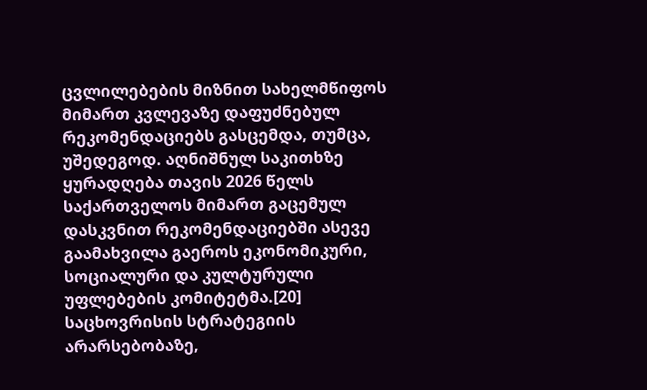ცვლილებების მიზნით სახელმწიფოს მიმართ კვლევაზე დაფუძნებულ რეკომენდაციებს გასცემდა, თუმცა, უშედეგოდ. აღნიშნულ საკითხზე ყურადღება თავის 2026 წელს საქართველოს მიმართ გაცემულ დასკვნით რეკომენდაციებში ასევე გაამახვილა გაეროს ეკონომიკური, სოციალური და კულტურული უფლებების კომიტეტმა.[20] საცხოვრისის სტრატეგიის არარსებობაზე,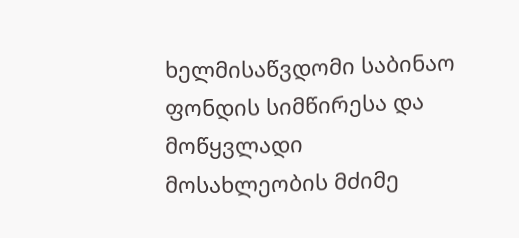ხელმისაწვდომი საბინაო ფონდის სიმწირესა და მოწყვლადი მოსახლეობის მძიმე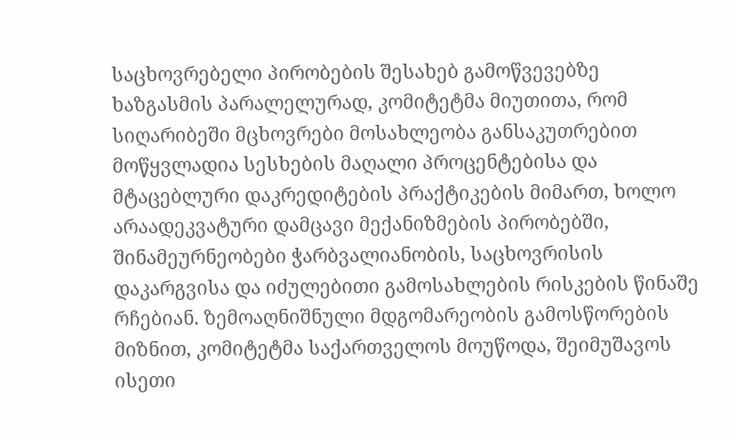საცხოვრებელი პირობების შესახებ გამოწვევებზე ხაზგასმის პარალელურად, კომიტეტმა მიუთითა, რომ სიღარიბეში მცხოვრები მოსახლეობა განსაკუთრებით მოწყვლადია სესხების მაღალი პროცენტებისა და მტაცებლური დაკრედიტების პრაქტიკების მიმართ, ხოლო არაადეკვატური დამცავი მექანიზმების პირობებში, შინამეურნეობები ჭარბვალიანობის, საცხოვრისის დაკარგვისა და იძულებითი გამოსახლების რისკების წინაშე რჩებიან. ზემოაღნიშნული მდგომარეობის გამოსწორების მიზნით, კომიტეტმა საქართველოს მოუწოდა, შეიმუშავოს ისეთი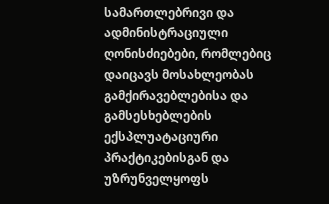სამართლებრივი და ადმინისტრაციული ღონისძიებები, რომლებიც დაიცავს მოსახლეობას გამქირავებლებისა და გამსესხებლების ექსპლუატაციური პრაქტიკებისგან და უზრუნველყოფს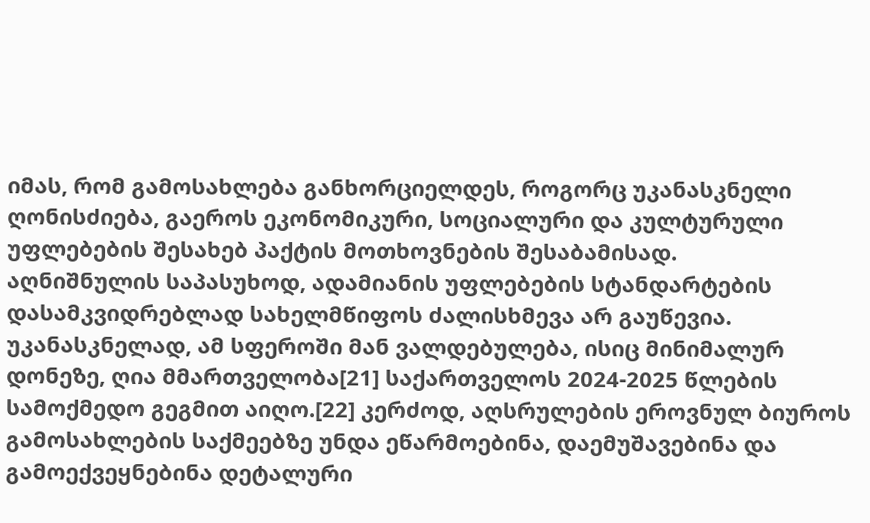იმას, რომ გამოსახლება განხორციელდეს, როგორც უკანასკნელი ღონისძიება, გაეროს ეკონომიკური, სოციალური და კულტურული უფლებების შესახებ პაქტის მოთხოვნების შესაბამისად.
აღნიშნულის საპასუხოდ, ადამიანის უფლებების სტანდარტების დასამკვიდრებლად სახელმწიფოს ძალისხმევა არ გაუწევია. უკანასკნელად, ამ სფეროში მან ვალდებულება, ისიც მინიმალურ დონეზე, ღია მმართველობა[21] საქართველოს 2024-2025 წლების სამოქმედო გეგმით აიღო.[22] კერძოდ, აღსრულების ეროვნულ ბიუროს გამოსახლების საქმეებზე უნდა ეწარმოებინა, დაემუშავებინა და გამოექვეყნებინა დეტალური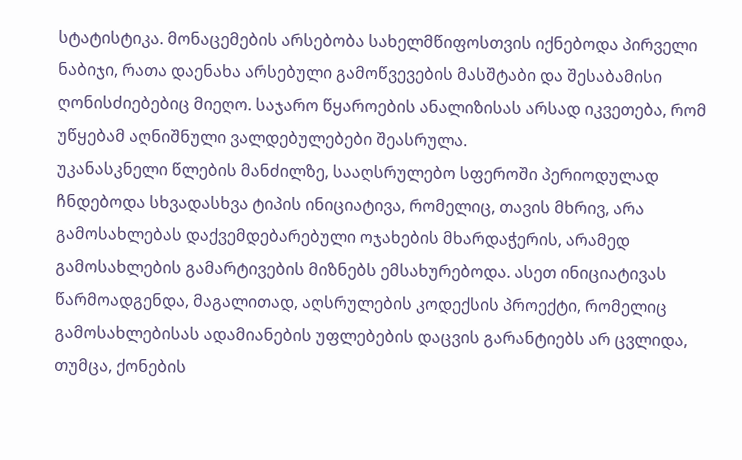სტატისტიკა. მონაცემების არსებობა სახელმწიფოსთვის იქნებოდა პირველი ნაბიჯი, რათა დაენახა არსებული გამოწვევების მასშტაბი და შესაბამისი ღონისძიებებიც მიეღო. საჯარო წყაროების ანალიზისას არსად იკვეთება, რომ უწყებამ აღნიშნული ვალდებულებები შეასრულა.
უკანასკნელი წლების მანძილზე, სააღსრულებო სფეროში პერიოდულად ჩნდებოდა სხვადასხვა ტიპის ინიციატივა, რომელიც, თავის მხრივ, არა გამოსახლებას დაქვემდებარებული ოჯახების მხარდაჭერის, არამედ გამოსახლების გამარტივების მიზნებს ემსახურებოდა. ასეთ ინიციატივას წარმოადგენდა, მაგალითად, აღსრულების კოდექსის პროექტი, რომელიც გამოსახლებისას ადამიანების უფლებების დაცვის გარანტიებს არ ცვლიდა, თუმცა, ქონების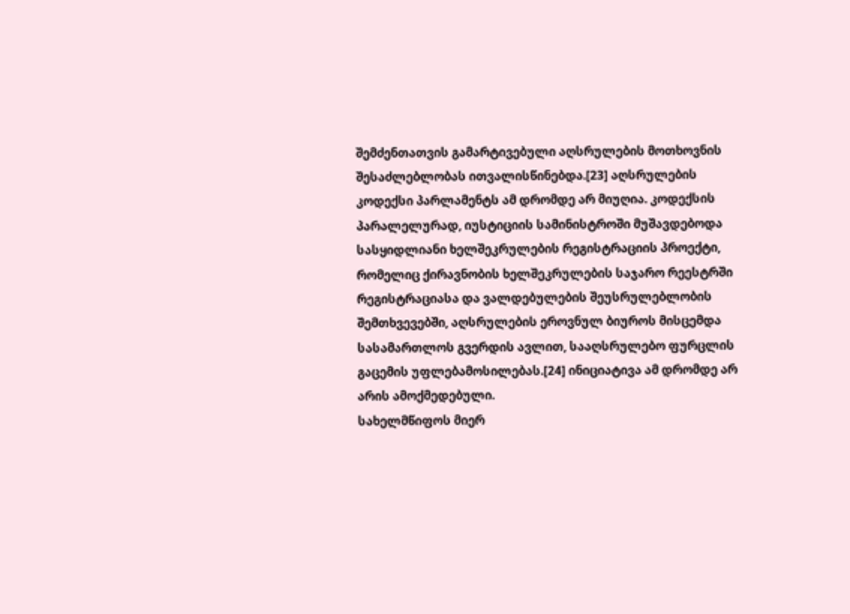შემძენთათვის გამარტივებული აღსრულების მოთხოვნის შესაძლებლობას ითვალისწინებდა.[23] აღსრულების კოდექსი პარლამენტს ამ დრომდე არ მიუღია. კოდექსის პარალელურად, იუსტიციის სამინისტროში მუშავდებოდა სასყიდლიანი ხელშეკრულების რეგისტრაციის პროექტი, რომელიც ქირავნობის ხელშეკრულების საჯარო რეესტრში რეგისტრაციასა და ვალდებულების შეუსრულებლობის შემთხვევებში, აღსრულების ეროვნულ ბიუროს მისცემდა სასამართლოს გვერდის ავლით, სააღსრულებო ფურცლის გაცემის უფლებამოსილებას.[24] ინიციატივა ამ დრომდე არ არის ამოქმედებული.
სახელმწიფოს მიერ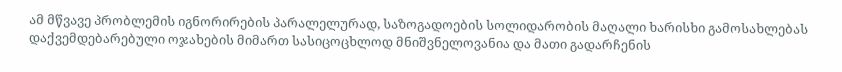ამ მწვავე პრობლემის იგნორირების პარალელურად, საზოგადოების სოლიდარობის მაღალი ხარისხი გამოსახლებას დაქვემდებარებული ოჯახების მიმართ სასიცოცხლოდ მნიშვნელოვანია და მათი გადარჩენის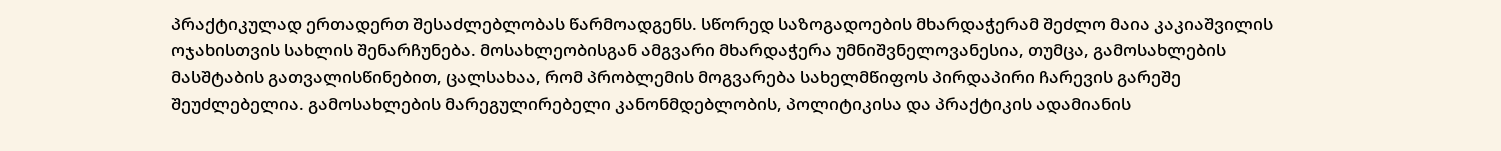პრაქტიკულად ერთადერთ შესაძლებლობას წარმოადგენს. სწორედ საზოგადოების მხარდაჭერამ შეძლო მაია კაკიაშვილის ოჯახისთვის სახლის შენარჩუნება. მოსახლეობისგან ამგვარი მხარდაჭერა უმნიშვნელოვანესია, თუმცა, გამოსახლების მასშტაბის გათვალისწინებით, ცალსახაა, რომ პრობლემის მოგვარება სახელმწიფოს პირდაპირი ჩარევის გარეშე შეუძლებელია. გამოსახლების მარეგულირებელი კანონმდებლობის, პოლიტიკისა და პრაქტიკის ადამიანის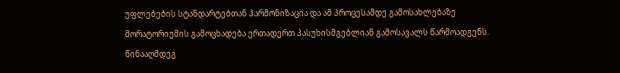უფლებების სტანდარტებთან ჰარმონიზაცია და ამ პროცესამდე გამოსახლებაზე მორატორიუმის გამოცხადება ერთადერთ პასუხისმგებლიან გამოსავალს წარმოადგენს. წინააღმდეგ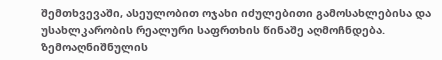შემთხვევაში, ასეულობით ოჯახი იძულებითი გამოსახლებისა და უსახლკარობის რეალური საფრთხის წინაშე აღმოჩნდება.
ზემოაღნიშნულის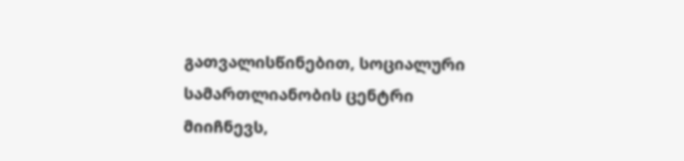გათვალისწინებით, სოციალური სამართლიანობის ცენტრი მიიჩნევს,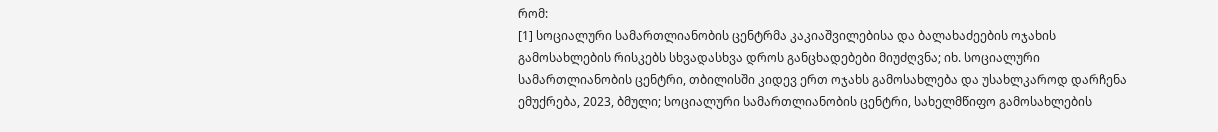რომ:
[1] სოციალური სამართლიანობის ცენტრმა კაკიაშვილებისა და ბალახაძეების ოჯახის გამოსახლების რისკებს სხვადასხვა დროს განცხადებები მიუძღვნა; იხ. სოციალური სამართლიანობის ცენტრი, თბილისში კიდევ ერთ ოჯახს გამოსახლება და უსახლკაროდ დარჩენა ემუქრება, 2023, ბმული; სოციალური სამართლიანობის ცენტრი, სახელმწიფო გამოსახლების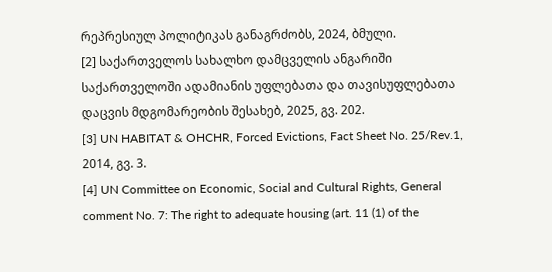რეპრესიულ პოლიტიკას განაგრძობს, 2024, ბმული.
[2] საქართველოს სახალხო დამცველის ანგარიში საქართველოში ადამიანის უფლებათა და თავისუფლებათა დაცვის მდგომარეობის შესახებ, 2025, გვ. 202.
[3] UN HABITAT & OHCHR, Forced Evictions, Fact Sheet No. 25/Rev.1, 2014, გვ. 3.
[4] UN Committee on Economic, Social and Cultural Rights, General comment No. 7: The right to adequate housing (art. 11 (1) of the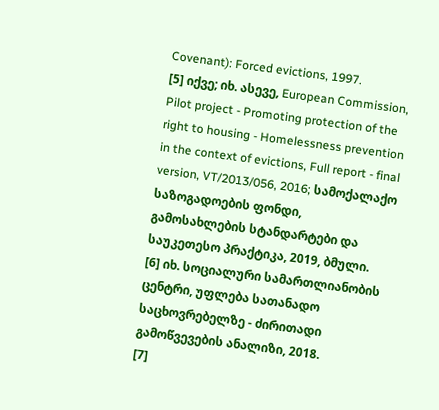Covenant): Forced evictions, 1997.
[5] იქვე; იხ. ასევე, European Commission, Pilot project - Promoting protection of the right to housing - Homelessness prevention in the context of evictions, Full report - final version, VT/2013/056, 2016; სამოქალაქო საზოგადოების ფონდი, გამოსახლების სტანდარტები და საუკეთესო პრაქტიკა, 2019, ბმული.
[6] იხ. სოციალური სამართლიანობის ცენტრი, უფლება სათანადო საცხოვრებელზე - ძირითადი გამოწვევების ანალიზი, 2018.
[7]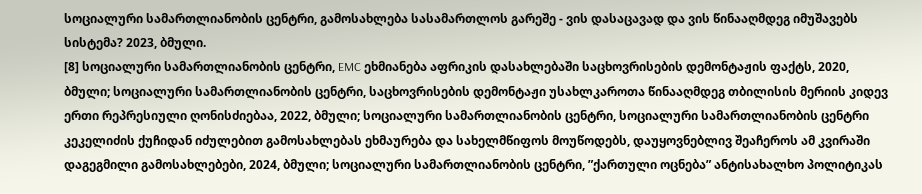სოციალური სამართლიანობის ცენტრი, გამოსახლება სასამართლოს გარეშე - ვის დასაცავად და ვის წინააღმდეგ იმუშავებს სისტემა? 2023, ბმული.
[8] სოციალური სამართლიანობის ცენტრი, EMC ეხმიანება აფრიკის დასახლებაში საცხოვრისების დემონტაჟის ფაქტს, 2020, ბმული; სოციალური სამართლიანობის ცენტრი, საცხოვრისების დემონტაჟი უსახლკაროთა წინააღმდეგ თბილისის მერიის კიდევ ერთი რეპრესიული ღონისძიებაა, 2022, ბმული; სოციალური სამართლიანობის ცენტრი, სოციალური სამართლიანობის ცენტრი კეკელიძის ქუჩიდან იძულებით გამოსახლებას ეხმაურება და სახელმწიფოს მოუწოდებს, დაუყოვნებლივ შეაჩეროს ამ კვირაში დაგეგმილი გამოსახლებები, 2024, ბმული; სოციალური სამართლიანობის ცენტრი, ”ქართული ოცნება” ანტისახალხო პოლიტიკას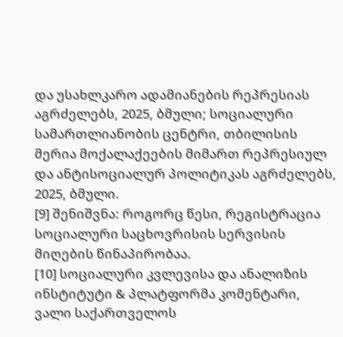და უსახლკარო ადამიანების რეპრესიას აგრძელებს, 2025, ბმული; სოციალური სამართლიანობის ცენტრი, თბილისის მერია მოქალაქეების მიმართ რეპრესიულ და ანტისოციალურ პოლიტიკას აგრძელებს, 2025, ბმული.
[9] შენიშვნა: როგორც წესი, რეგისტრაცია სოციალური საცხოვრისის სერვისის მიღების წინაპირობაა.
[10] სოციალური კვლევისა და ანალიზის ინსტიტუტი & პლატფორმა კომენტარი, ვალი საქართველოს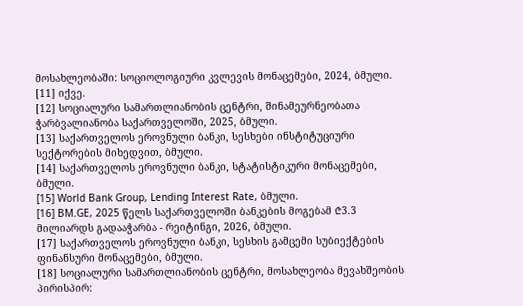მოსახლეობაში: სოციოლოგიური კვლევის მონაცემები, 2024, ბმული.
[11] იქვე.
[12] სოციალური სამართლიანობის ცენტრი, შინამეურნეობათა ჭარბვალიანობა საქართველოში, 2025, ბმული.
[13] საქართველოს ეროვნული ბანკი, სესხები ინსტიტუციური სექტორების მიხედვით, ბმული.
[14] საქართველოს ეროვნული ბანკი, სტატისტიკური მონაცემები, ბმული.
[15] World Bank Group, Lending Interest Rate, ბმული.
[16] BM.GE, 2025 წელს საქართველოში ბანკების მოგებამ ₾3.3 მილიარდს გადააჭარბა - რეიტინგი, 2026, ბმული.
[17] საქართველოს ეროვნული ბანკი, სესხის გამცემი სუბიექტების ფინანსური მონაცემები, ბმული.
[18] სოციალური სამართლიანობის ცენტრი, მოსახლეობა მევახშეობის პირისპირ: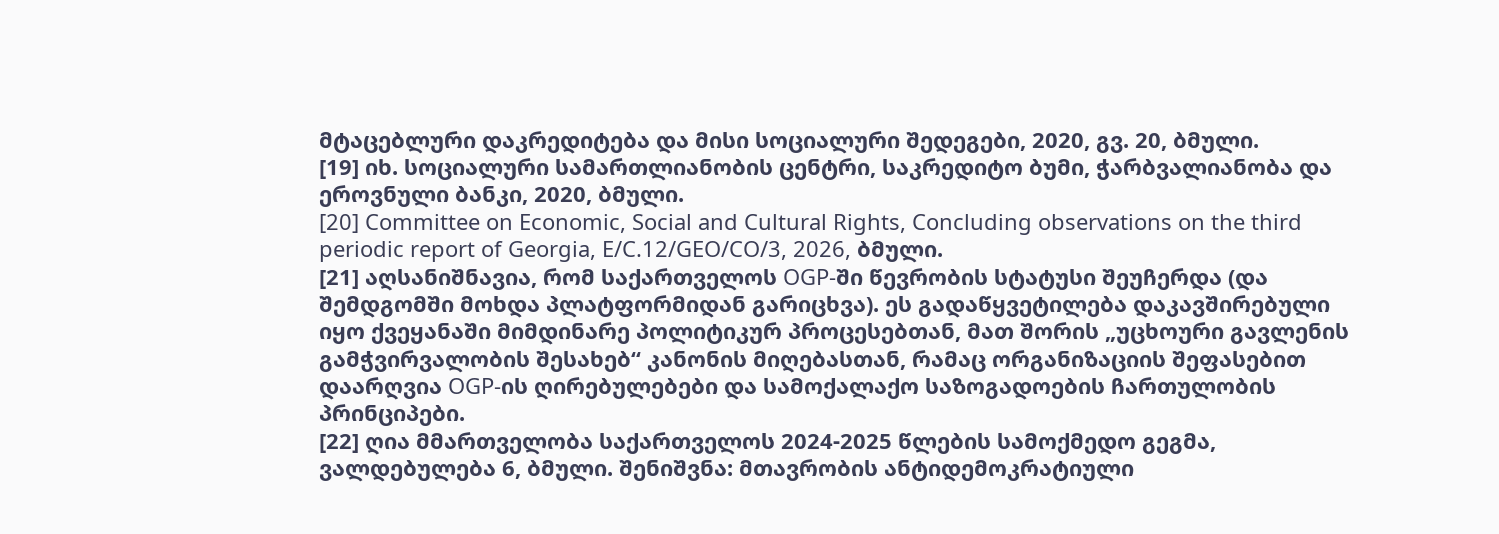მტაცებლური დაკრედიტება და მისი სოციალური შედეგები, 2020, გვ. 20, ბმული.
[19] იხ. სოციალური სამართლიანობის ცენტრი, საკრედიტო ბუმი, ჭარბვალიანობა და ეროვნული ბანკი, 2020, ბმული.
[20] Committee on Economic, Social and Cultural Rights, Concluding observations on the third periodic report of Georgia, E/C.12/GEO/CO/3, 2026, ბმული.
[21] აღსანიშნავია, რომ საქართველოს OGP-ში წევრობის სტატუსი შეუჩერდა (და შემდგომში მოხდა პლატფორმიდან გარიცხვა). ეს გადაწყვეტილება დაკავშირებული იყო ქვეყანაში მიმდინარე პოლიტიკურ პროცესებთან, მათ შორის „უცხოური გავლენის გამჭვირვალობის შესახებ“ კანონის მიღებასთან, რამაც ორგანიზაციის შეფასებით დაარღვია OGP-ის ღირებულებები და სამოქალაქო საზოგადოების ჩართულობის პრინციპები.
[22] ღია მმართველობა საქართველოს 2024-2025 წლების სამოქმედო გეგმა, ვალდებულება 6, ბმული. შენიშვნა: მთავრობის ანტიდემოკრატიული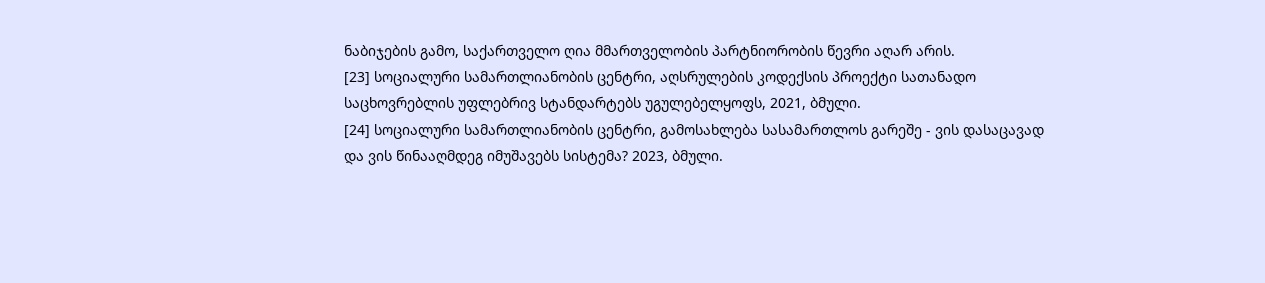ნაბიჯების გამო, საქართველო ღია მმართველობის პარტნიორობის წევრი აღარ არის.
[23] სოციალური სამართლიანობის ცენტრი, აღსრულების კოდექსის პროექტი სათანადო საცხოვრებლის უფლებრივ სტანდარტებს უგულებელყოფს, 2021, ბმული.
[24] სოციალური სამართლიანობის ცენტრი, გამოსახლება სასამართლოს გარეშე - ვის დასაცავად და ვის წინააღმდეგ იმუშავებს სისტემა? 2023, ბმული.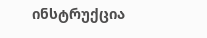ინსტრუქცია